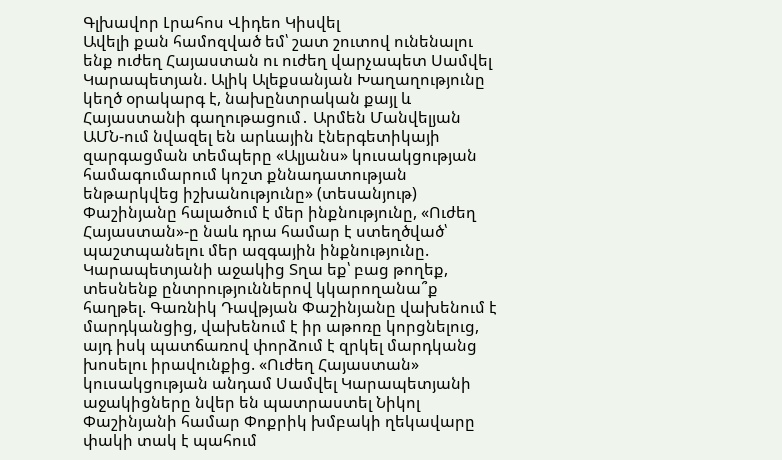Գլխավոր Լրահոս Վիդեո Կիսվել
Ավելի քան համոզված եմ՝ շատ շուտով ունենալու ենք ուժեղ Հայաստան ու ուժեղ վարչապետ Սամվել Կարապետյան. Ալիկ Ալեքսանյան Խաղաղությունը կեղծ օրակարգ է, նախընտրական քայլ և Հայաստանի գաղութացում․ Արմեն Մանվելյան ԱՄՆ-ում նվազել են արևային էներգետիկայի զարգացման տեմպերը «Ալյանս» կուսակցության համագումարում կոշտ քննադատության ենթարկվեց իշխանությունը» (տեսանյութ) Փաշինյանը հալածում է մեր ինքնությունը, «Ուժեղ Հայաստան»-ը նաև դրա համար է ստեղծված՝ պաշտպանելու մեր ազգային ինքնությունը. Կարապետյանի աջակից Տղա եք՝ բաց թողեք, տեսնենք ընտրություններով կկարողանա՞ք հաղթել. Գառնիկ Դավթյան Փաշինյանը վախենում է մարդկանցից, վախենում է իր աթոռը կորցնելուց, այդ իսկ պատճառով փորձում է զրկել մարդկանց խոսելու իրավունքից. «Ուժեղ Հայաստան» կուսակցության անդամ Սամվել Կարապետյանի աջակիցները նվեր են պատրաստել Նիկոլ Փաշինյանի համար Փոքրիկ խմբակի ղեկավարը փակի տակ է պահում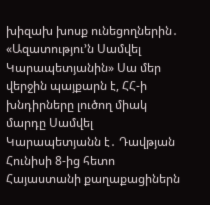խիզախ խոսք ունեցողներին․ «Ազատությու’ն Սամվել Կարապետյանին» Սա մեր վերջին պայքարն է, ՀՀ-ի խնդիրները լուծող միակ մարդը Սամվել Կարապետյանն է․ Դավթյան Հունիսի 8-ից հետո Հայաստանի քաղաքացիներն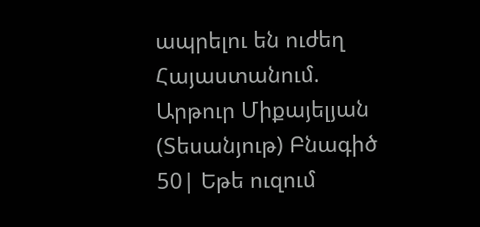ապրելու են ուժեղ Հայաստանում. Արթուր Միքայելյան (Տեսանյութ) Բնագիծ 50| Եթե ուզում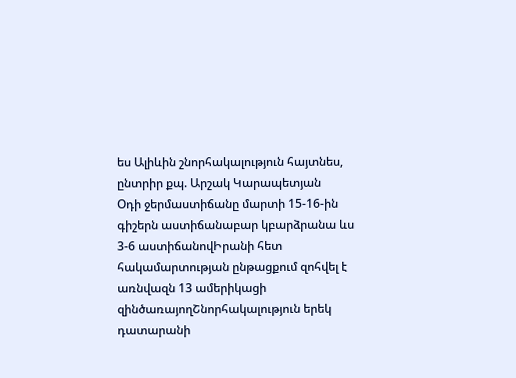ես Ալիևին շնորհակալություն հայտնես, ընտրիր քպ. Արշակ Կարապետյան
Օդի ջերմաստիճանը մարտի 15-16-ին գիշերն աստիճանաբար կբարձրանա ևս 3-6 աստիճանովԻրանի հետ հակամարտության ընթացքում զոհվել է առնվազն 13 ամերիկացի զինծառայողՇնորհակալություն երեկ դատարանի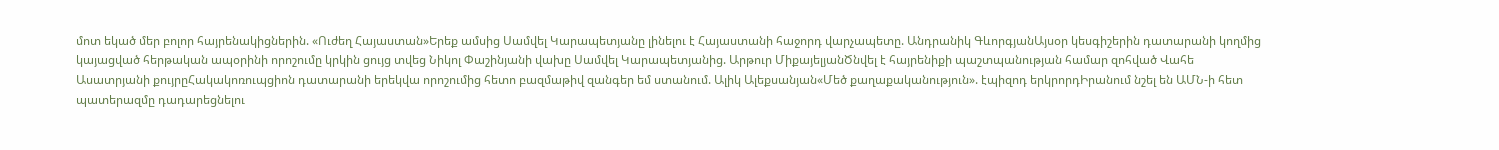մոտ եկած մեր բոլոր հայրենակիցներին. «Ուժեղ Հայաստան»Երեք ամսից Սամվել Կարապետյանը լինելու է Հայաստանի հաջորդ վարչապետը. Անդրանիկ ԳևորգյանԱյսօր կեսգիշերին դատարանի կողմից կայացված հերթական ապօրինի որոշումը կրկին ցույց տվեց Նիկոլ Փաշինյանի վախը Սամվել Կարապետյանից. Արթուր ՄիքայելյանԾնվել է հայրենիքի պաշտպանության համար զոհված Վահե Ասատրյանի քույրըՀակակոռուպցիոն դատարանի երեկվա որոշումից հետո բազմաթիվ զանգեր եմ ստանում. Ալիկ Ալեքսանյան«Մեծ քաղաքականություն». էպիզոդ երկրորդԻրանում նշել են ԱՄՆ-ի հետ պատերազմը դադարեցնելու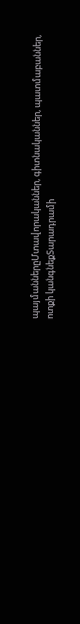պայմաններըՄտավորականներ, գիտնականներ, պատմաբաններ, ոտքի կանգնեքՏարադրամի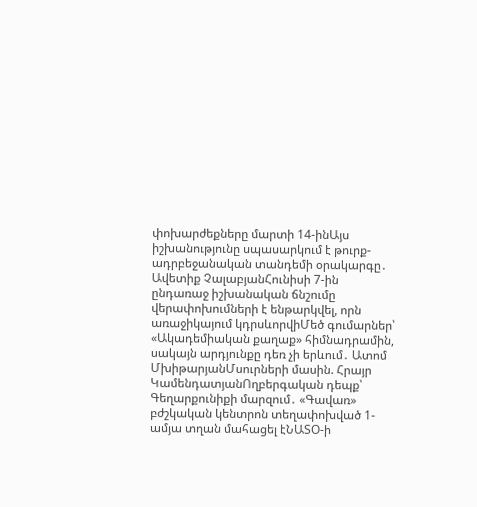փոխարժեքները մարտի 14-ինԱյս իշխանությունը սպասարկում է թուրք-ադրբեջանական տանդեմի օրակարգը․ Ավետիք ՉալաբյանՀունիսի 7-ին ընդառաջ իշխանական ճնշումը վերափոխումների է ենթարկվել, որն առաջիկայում կդրսևորվիՄեծ գումարներ՝ «Ակադեմիական քաղաք» հիմնադրամին, սակայն արդյունքը դեռ չի երևում․ Ատոմ ՄխիթարյանՄսուրների մասին. Հրայր ԿամենդատյանՈղբերգական դեպք՝ Գեղարքունիքի մարզում․ «Գավառ» բժշկական կենտրոն տեղափոխված 1-ամյա տղան մահացել էՆԱՏՕ-ի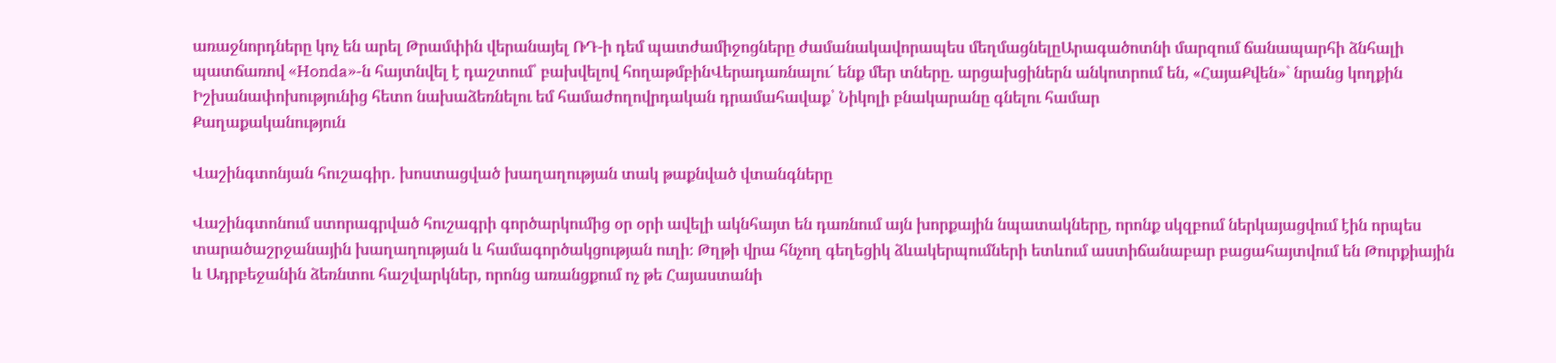առաջնորդները կոչ են արել Թրամփին վերանայել ՌԴ-ի դեմ պատժամիջոցները ժամանակավորապես մեղմացնելըԱրագածոտնի մարզում ճանապարհի ձնհալի պատճառով «Honda»-ն հայտնվել է դաշտում՝ բախվելով հողաթմբինՎերադառնալու´ ենք մեր տները. արցախցիներն անկոտրում են, «ՀայաՔվեն»` նրանց կողքին Իշխանափոխությունից հետո նախաձեռնելու եմ համաժողովրդական դրամահավաք՝ Նիկոլի բնակարանը գնելու համար
Քաղաքականություն

Վաշինգտոնյան հուշագիր․ խոստացված խաղաղության տակ թաքնված վտանգները

Վաշինգտոնում ստորագրված հուշագրի գործարկումից օր օրի ավելի ակնհայտ են դառնում այն խորքային նպատակները, որոնք սկզբում ներկայացվում էին որպես տարածաշրջանային խաղաղության և համագործակցության ուղի։ Թղթի վրա հնչող գեղեցիկ ձևակերպումների ետևում աստիճանաբար բացահայտվում են Թուրքիային և Ադրբեջանին ձեռնտու հաշվարկներ, որոնց առանցքում ոչ թե Հայաստանի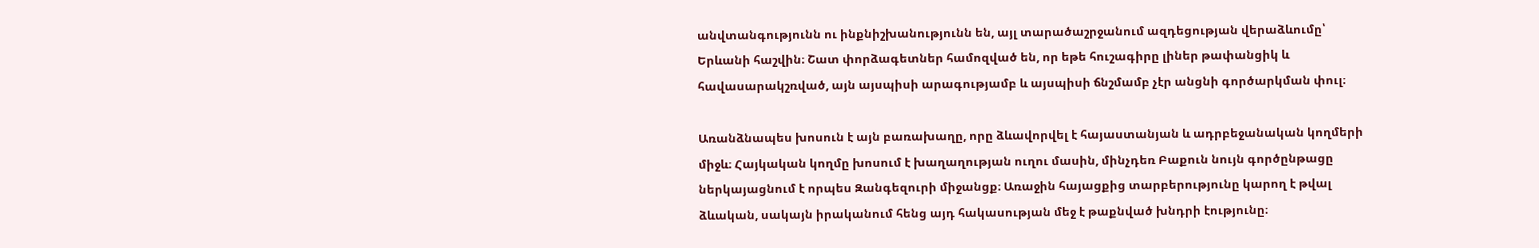անվտանգությունն ու ինքնիշխանությունն են, այլ տարածաշրջանում ազդեցության վերաձևումը՝ Երևանի հաշվին։ Շատ փորձագետներ համոզված են, որ եթե հուշագիրը լիներ թափանցիկ և հավասարակշռված, այն այսպիսի արագությամբ և այսպիսի ճնշմամբ չէր անցնի գործարկման փուլ։

Առանձնապես խոսուն է այն բառախաղը, որը ձևավորվել է հայաստանյան և ադրբեջանական կողմերի միջև։ Հայկական կողմը խոսում է խաղաղության ուղու մասին, մինչդեռ Բաքուն նույն գործընթացը ներկայացնում է որպես Զանգեզուրի միջանցք։ Առաջին հայացքից տարբերությունը կարող է թվալ ձևական, սակայն իրականում հենց այդ հակասության մեջ է թաքնված խնդրի էությունը։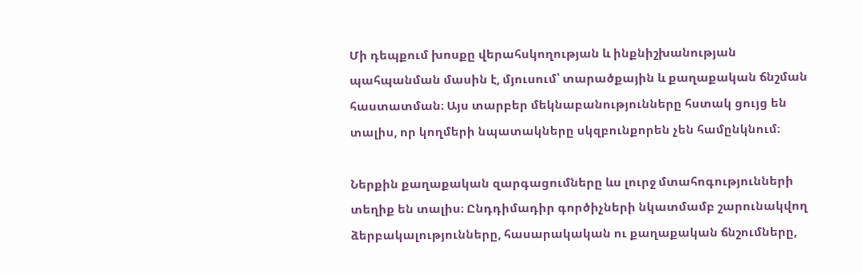Մի դեպքում խոսքը վերահսկողության և ինքնիշխանության պահպանման մասին է, մյուսում՝ տարածքային և քաղաքական ճնշման հաստատման։ Այս տարբեր մեկնաբանությունները հստակ ցույց են տալիս, որ կողմերի նպատակները սկզբունքորեն չեն համընկնում։

Ներքին քաղաքական զարգացումները ևս լուրջ մտահոգությունների տեղիք են տալիս։ Ընդդիմադիր գործիչների նկատմամբ շարունակվող ձերբակալությունները, հասարակական ու քաղաքական ճնշումները,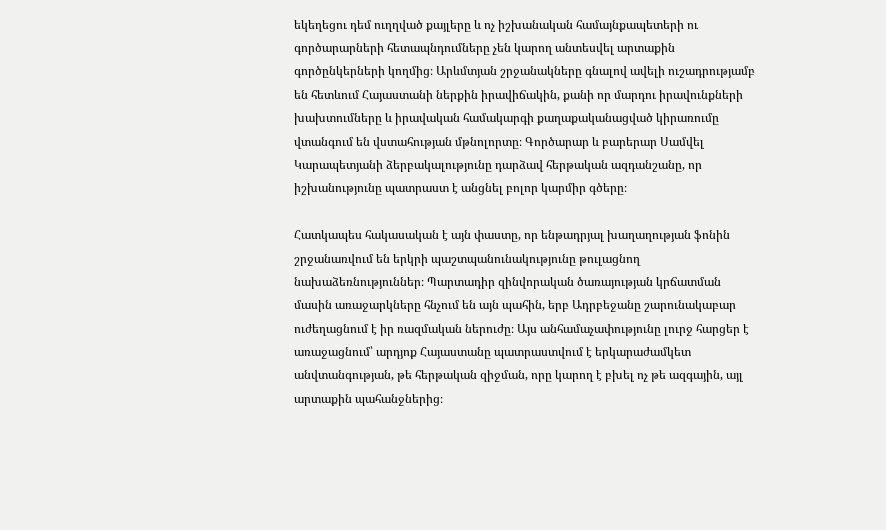եկեղեցու դեմ ուղղված քայլերը և ոչ իշխանական համայնքապետերի ու գործարարների հետապնդումները չեն կարող անտեսվել արտաքին գործընկերների կողմից։ Արևմտյան շրջանակները գնալով ավելի ուշադրությամբ են հետևում Հայաստանի ներքին իրավիճակին, քանի որ մարդու իրավունքների խախտումները և իրավական համակարգի քաղաքականացված կիրառումը վտանգում են վստահության մթնոլորտը։ Գործարար և բարերար Սամվել Կարապետյանի ձերբակալությունը դարձավ հերթական ազդանշանը, որ իշխանությունը պատրաստ է անցնել բոլոր կարմիր գծերը։

Հատկապես հակասական է այն փաստը, որ ենթադրյալ խաղաղության ֆոնին շրջանառվում են երկրի պաշտպանունակությունը թուլացնող նախաձեռնություններ։ Պարտադիր զինվորական ծառայության կրճատման մասին առաջարկները հնչում են այն պահին, երբ Ադրբեջանը շարունակաբար ուժեղացնում է իր ռազմական ներուժը։ Այս անհամաչափությունը լուրջ հարցեր է առաջացնում՝ արդյոք Հայաստանը պատրաստվում է երկարաժամկետ անվտանգության, թե հերթական զիջման, որը կարող է բխել ոչ թե ազգային, այլ արտաքին պահանջներից։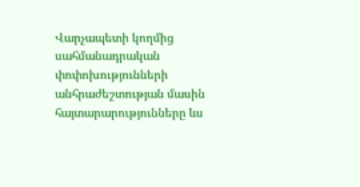Վարչապետի կողմից սահմանադրական փոփոխությունների անհրաժեշտության մասին հայտարարությունները ևս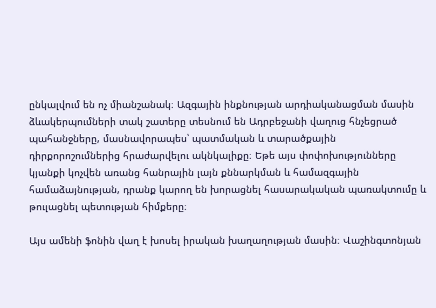ընկալվում են ոչ միանշանակ։ Ազգային ինքնության արդիականացման մասին ձևակերպումների տակ շատերը տեսնում են Ադրբեջանի վաղուց հնչեցրած պահանջները, մասնավորապես՝ պատմական և տարածքային դիրքորոշումներից հրաժարվելու ակնկալիքը։ Եթե այս փոփոխությունները կյանքի կոչվեն առանց հանրային լայն քննարկման և համազգային համաձայնության, դրանք կարող են խորացնել հասարակական պառակտումը և թուլացնել պետության հիմքերը։

Այս ամենի ֆոնին վաղ է խոսել իրական խաղաղության մասին։ Վաշինգտոնյան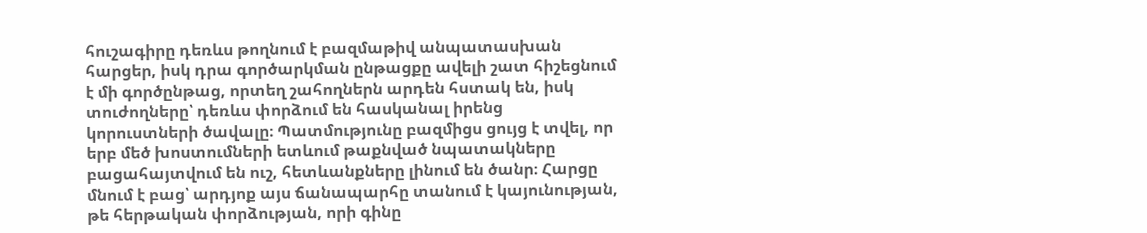հուշագիրը դեռևս թողնում է բազմաթիվ անպատասխան հարցեր, իսկ դրա գործարկման ընթացքը ավելի շատ հիշեցնում է մի գործընթաց, որտեղ շահողներն արդեն հստակ են, իսկ տուժողները՝ դեռևս փորձում են հասկանալ իրենց կորուստների ծավալը։ Պատմությունը բազմիցս ցույց է տվել, որ երբ մեծ խոստումների ետևում թաքնված նպատակները բացահայտվում են ուշ, հետևանքները լինում են ծանր։ Հարցը մնում է բաց՝ արդյոք այս ճանապարհը տանում է կայունության, թե հերթական փորձության, որի գինը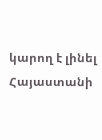կարող է լինել Հայաստանի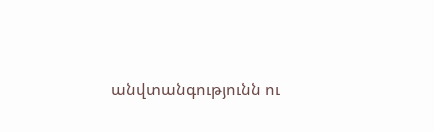անվտանգությունն ու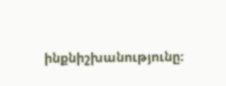ինքնիշխանությունը։